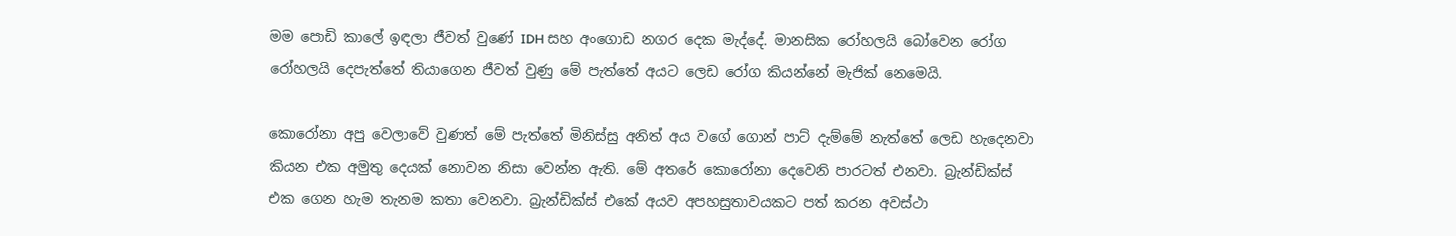මම පොඩි කාලේ ඉඳලා ජීවත් වුණේ IDH සහ අංගොඩ නගර දෙක මැද්දේ. මානසික රෝහලයි බෝවෙන රෝග රෝහලයි දෙපැත්තේ තියාගෙන ජීවත් වුණු මේ පැත්තේ අයට ලෙඩ රෝග කියන්නේ මැජික් නෙමෙයි.

කොරෝනා අපු වෙලාවේ වුණත් මේ පැත්තේ මිනිස්සු අනිත් අය වගේ ගොන් පාට් දැම්මේ නැත්තේ ලෙඩ හැදෙනවා කියන එක අමුතු දෙයක් නොවන නිසා වෙන්න ඇති. මේ අතරේ කොරෝනා දෙවෙනි පාරටත් එනවා. බ්‍රැන්ඩික්ස් එක ගෙන හැම තැනම කතා වෙනවා. බ්‍රැන්ඩික්ස් එකේ අයව අපහසුතාවයකට පත් කරන අවස්ථා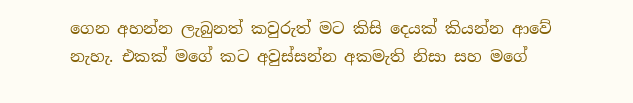ගෙන අහන්න ලැබුනත් කවුරුත් මට කිසි දෙයක් කියන්න ආවේ නැහැ. එකක් මගේ කට අවුස්සන්න අකමැති නිසා සහ මගේ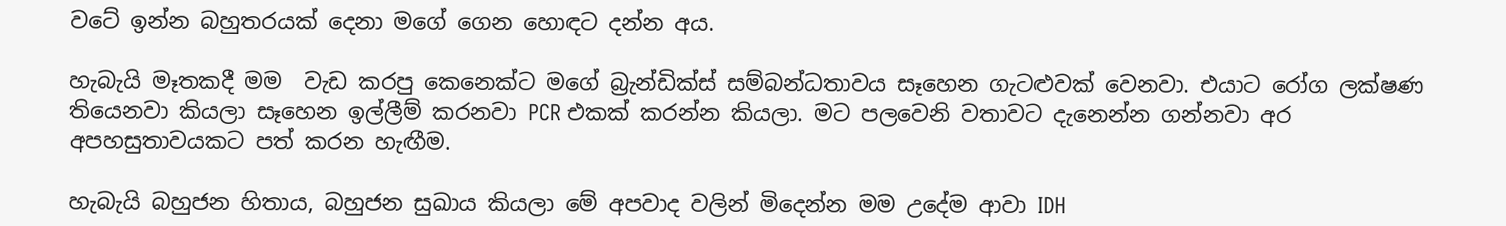වටේ ඉන්න බහුතරයක් දෙනා මගේ ගෙන හොඳට දන්න අය.

හැබැයි මෑතකදී මම  වැඩ කරපු කෙනෙක්ට මගේ බ්‍රැන්ඩික්ස් සම්බන්ධතාවය සෑහෙන ගැටළුවක් වෙනවා. එයාට රෝග ලක්ෂණ තියෙනවා කියලා සෑහෙන ඉල්ලීම් කරනවා PCR එකක් කරන්න කියලා. මට පලවෙනි වතාවට දැනෙන්න ගන්නවා අර අපහසුතාවයකට පත් කරන හැඟීම.

හැබැයි බහුජන හිතාය, බහුජන සුඛාය කියලා මේ අපවාද වලින් මිදෙන්න මම උදේම ආවා IDH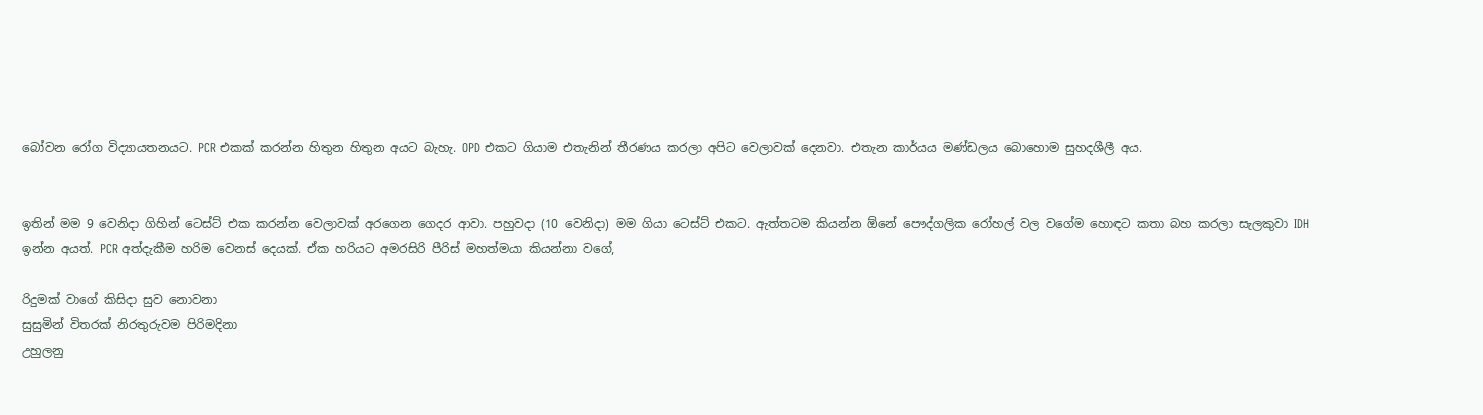බෝවන රෝග විද්‍යායතනයට. PCR එකක් කරන්න හිතුන හිතුන අයට බැහැ. OPD එකට ගියාම එතැනින් තීරණය කරලා අපිට වෙලාවක් දෙනවා. එතැන කාර්යය මණ්ඩලය බොහොම සුහදශීලී අය.


ඉතින් මම 9 වෙනිදා ගිහින් ටෙස්ට් එක කරන්න වෙලාවක් අරගෙන ගෙදර ආවා. පහුවදා (10 වෙනිදා) මම ගියා ටෙස්ට් එකට. ඇත්තටම කියන්න ඕනේ පෞද්ගලික රෝහල් වල වගේම හොඳට කතා බහ කරලා සැලකුවා IDH ඉන්න අයත්. PCR අත්දැකීම හරිම වෙනස් දෙයක්. ඒක හරියට අමරසිරි පීරිස් මහත්මයා කියන්නා වගේ,

රිදුමක් වාගේ කිසිදා සුව නොවනා
සුසුමින් විතරක් නිරතුරුවම පිරිමදිනා
උහුලනු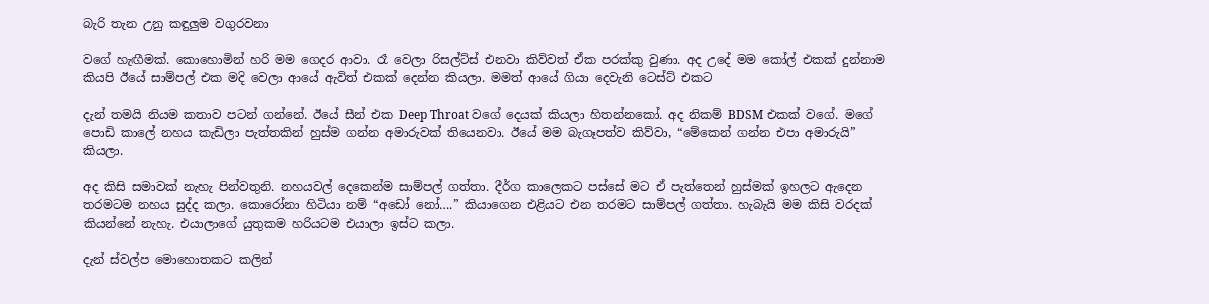බැරි තැන උනු කඳුලුම වගුරවනා

වගේ හැඟීමක්. කොහොමින් හරි මම ගෙදර ආවා. රෑ වෙලා රිසල්ට්ස් එනවා කිව්වත් ඒක පරක්කු වුණා. අද උදේ මම කෝල් එකක් දුන්නාම කියපි ඊයේ සාම්පල් එක මදි වෙලා ආයේ ඇවිත් එකක් දෙන්න කියලා. මමත් ආයේ ගියා දෙවැනි ටෙස්ට් එකට

දැන් තමයි නියම කතාව පටන් ගන්නේ. ඊයේ සීන් එක Deep Throat වගේ දෙයක් කියලා හිතන්නකෝ. අද නිකම් BDSM එකක් වගේ. මගේ පොඩි කාලේ නහය කැඩිලා පැත්තකින් හුස්ම ගන්න අමාරුවක් තියෙනවා. ඊයේ මම බැගෑපත්ව කිව්වා, “මේකෙන් ගන්න එපා අමාරුයි” කියලා.

අද කිසි සමාවක් නැහැ පින්වතුනි. නහයවල් දෙකෙන්ම සාම්පල් ගත්තා. දීර්ග කාලෙකට පස්සේ මට ඒ පැත්තෙන් හුස්මක් ඉහලට ඇදෙන තරමටම නහය සුද්ද කලා. කොරෝනා හිටියා නම් “අඩෝ නෝ….” කියාගෙන එළියට එන තරමට සාම්පල් ගත්තා. හැබැයි මම කිසි වරදක් කියන්නේ නැහැ. එයාලාගේ යුතුකම හරියටම එයාලා ඉස්ට කලා.

දැන් ස්වල්ප මොහොතකට කලින්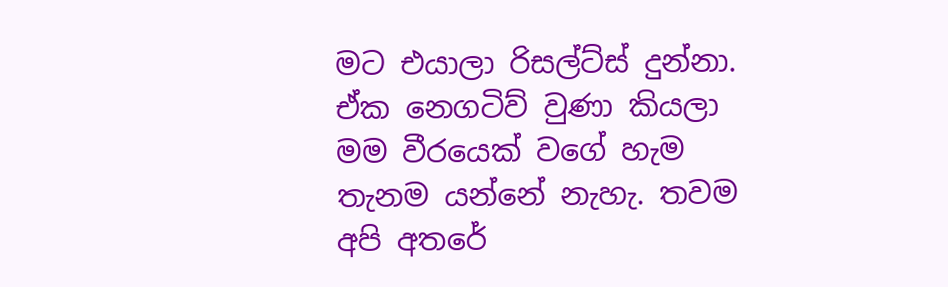මට එයාලා රිසල්ට්ස් දුන්නා. ඒක නෙගටිව් වුණා කියලා මම වීරයෙක් වගේ හැම තැනම යන්නේ නැහැ. තවම අපි අතරේ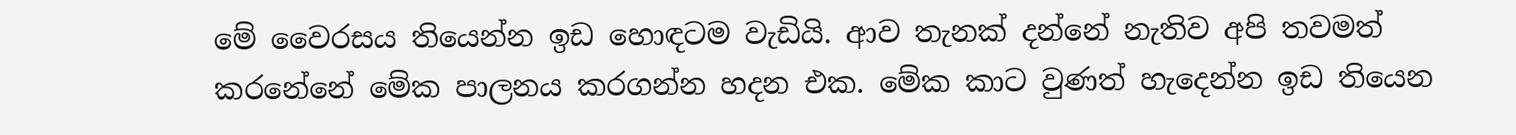මේ වෛරසය තියෙන්න ඉඩ හොඳටම වැඩියි. ආව තැනක් දන්නේ නැතිව අපි තවමත් කරනේනේ මේක පාලනය කරගන්න හදන එක. මේක කාට වුණත් හැදෙන්න ඉඩ තියෙන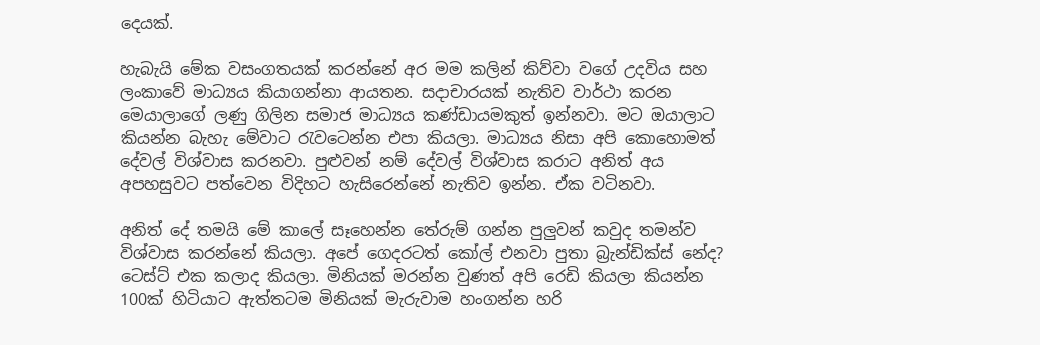දෙයක්.

හැබැයි මේක වසංගතයක් කරන්නේ අර මම කලින් කිව්වා වගේ උදවිය සහ ලංකාවේ මාධ්‍යය කියාගන්නා ආයතන. සදාචාරයක් නැතිව වාර්ථා කරන මෙයාලාගේ ලණු ගිලින සමාජ මාධ්‍යය කණ්ඩායමකුත් ඉන්නවා. මට ඔයාලාට කියන්න බැහැ මේවාට රැවටෙන්න එපා කියලා. මාධ්‍යය නිසා අපි කොහොමත් දේවල් විශ්වාස කරනවා. පුළුවන් නම් දේවල් විශ්වාස කරාට අනිත් අය අපහසුවට පත්වෙන විදිහට හැසිරෙන්නේ නැතිව ඉන්න. ඒක වටිනවා.

අනිත් දේ තමයි මේ කාලේ සෑහෙන්න තේරුම් ගන්න පුලුවන් කවුද තමන්ව විශ්වාස කරන්නේ කියලා. අපේ ගෙදරටත් කෝල් එනවා පුතා බ්‍රැන්ඩික්ස් නේද? ටෙස්ට් එක කලාද කියලා. මිනියක් මරන්න වුණත් අපි රෙඩි කියලා කියන්න 100ක් හිටියාට ඇත්තටම මිනියක් මැරුවාම හංගන්න හරි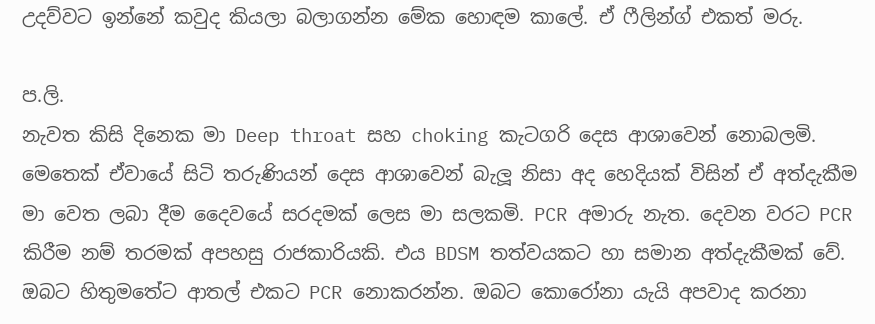උදව්වට ඉන්නේ කවුද කියලා බලාගන්න මේක හොඳම කාලේ. ඒ ෆීලින්ග් එකත් මරු.

ප.ලි.
නැවත කිසි දිනෙක මා Deep throat සහ choking කැටගරි දෙස ආශාවෙන් නොබලමි. මෙතෙක් ඒවායේ සිටි තරුණියන් දෙස ආශාවෙන් බැලූ නිසා අද හෙදියක් විසින් ඒ අත්දැකීම මා වෙත ලබා දීම දෛවයේ සරදමක් ලෙස මා සලකමි. PCR අමාරු නැත. දෙවන වරට PCR කිරීම නම් තරමක් අපහසු රාජකාරියකි. එය BDSM තත්වයකට හා සමාන අත්දැකීමක් වේ. ඔබට හිතුමතේට ආතල් එකට PCR නොකරන්න. ඔබට කොරෝනා යැයි අපවාද කරනා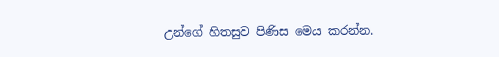උන්ගේ හිතසුව පිණිස මෙය කරන්න.